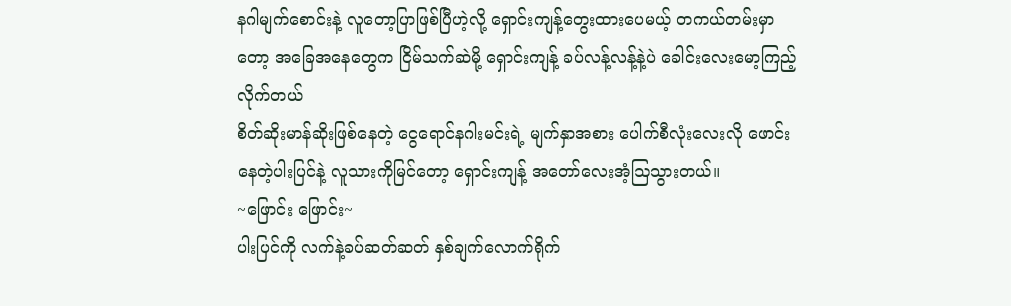နဂါမျက်စောင်းနဲ့ လူတော့ပြာဖြစ်ပြီဟဲ့လို့ ရှောင်းကျန့်တွေးထားပေမယ့် တကယ်တမ်းမှာတော့ အခြေအနေတွေက ငြိမ်သက်ဆဲမို့ ရှောင်းကျန့် ခပ်လန့်လန့်နဲ့ပဲ ခေါင်းလေးမော့ကြည့်လိုက်တယ်
စိတ်ဆိုးမာန်ဆိုးဖြစ်နေတဲ့ ငွေရောင်နဂါးမင်းရဲ့ မျက်နှာအစား ပေါက်စီလုံးလေးလို ဖောင်းနေတဲ့ပါးပြင်နဲ့ လူသားကိုမြင်တော့ ရှောင်းကျန့် အတော်လေးအံ့ဩသွားတယ်။
~ဖြောင်း ဖြောင်း~
ပါးပြင်ကို လက်နဲ့ခပ်ဆတ်ဆတ် နှစ်ချက်လောက်ရိုက်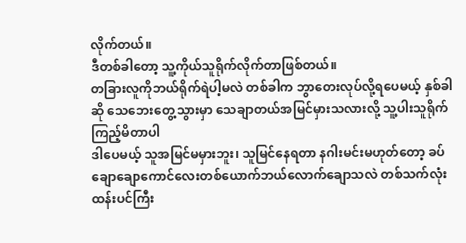လိုက်တယ်။
ဒီတစ်ခါတော့ သူ့ကိုယ်သူရိုက်လိုက်တာဖြစ်တယ်။
တခြားလူကိုဘယ်ရိုက်ရဲပါ့မလဲ တစ်ခါက ဘွာတေးလုပ်လို့ရပေမယ့် နှစ်ခါဆို သေဘေးတွေ့သွားမှာ သေချာတယ်အမြင်မှားသလားလို့ သူ့ပါးသူရိုက်ကြည့်မိတာပါ
ဒါပေမယ့် သူအမြင်မမှားဘူး၊ သူမြင်နေရတာ နဂါးမင်းမဟုတ်တော့ ခပ်ချောချောကောင်လေးတစ်ယောက်ဘယ်လောက်ချောသလဲ တစ်သက်လုံး ထန်းပင်ကြီး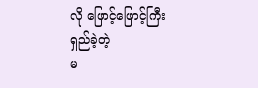လို ဖြောင့်ဖြောင့်ကြီး ရှည်ခဲ့တဲ့
မ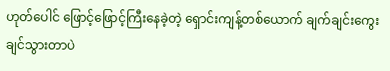ဟုတ်ပေါင် ဖြောင့်ဖြောင့်ကြီးနေခဲ့တဲ့ ရှောင်းကျန့်တစ်ယောက် ချက်ချင်းကွေးချင်သွားတာပဲ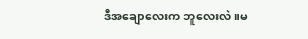ဒီအချောလေးက ဘူလေးလဲ။မ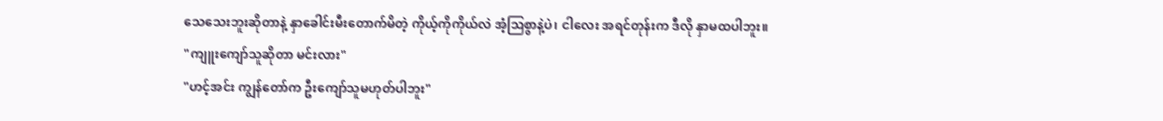သေသေးဘူးဆိုတာနဲ့ နှာခေါင်းမီးတောက်မိတဲ့ ကိုယ့်ကိုကိုယ်လဲ အံ့ဩစွာနဲ့ပဲ၊ ငါလေး အရင်တုန်းက ဒီလို နှာမထပါဘူး။
"ကျူးကျော်သူဆိုတာ မင်းလား"
"ဟင့်အင်း ကျွန်တော်က ဦးကျော်သူမဟုတ်ပါဘူး"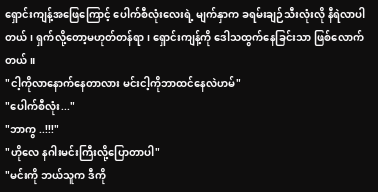ရှောင်းကျန့်အဖြေကြောင့် ပေါက်စီလုံးလေးရဲ့ မျက်နှာက ခရမ်းချဉ်သီးလုံးလို နီရဲလာပါတယ်၊ ရှက်လို့တော့မဟုတ်တန်ရာ၊ ရှောင်းကျန့်ကို ဒေါသထွက်နေခြင်းသာ ဖြစ်လောက်တယ်။
"ငါ့ကိုလာနောက်နေတာလား မင်းငါ့ကိုဘာထင်နေလဲဟမ်"
"ပေါက်စီလုံး..."
"ဘာကွ ..!!!"
"ဟိုလေ နဂါးမင်းကြီးလို့ပြောတာပါ"
"မင်းကို ဘယ်သူက ဒီကို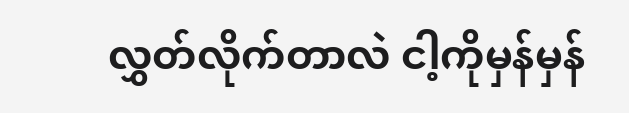လွှတ်လိုက်တာလဲ ငါ့ကိုမှန်မှန်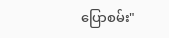ပြောစမ်း"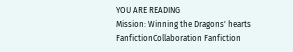YOU ARE READING
Mission: Winning the Dragons' hearts
FanfictionCollaboration Fanfiction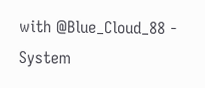with @Blue_Cloud_88 - System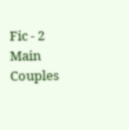Fic - 2 Main Couples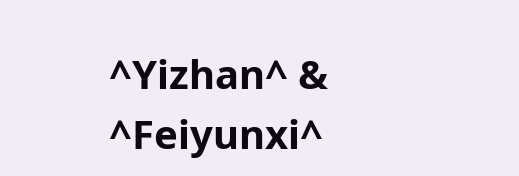^Yizhan^ & ^Feiyunxi^